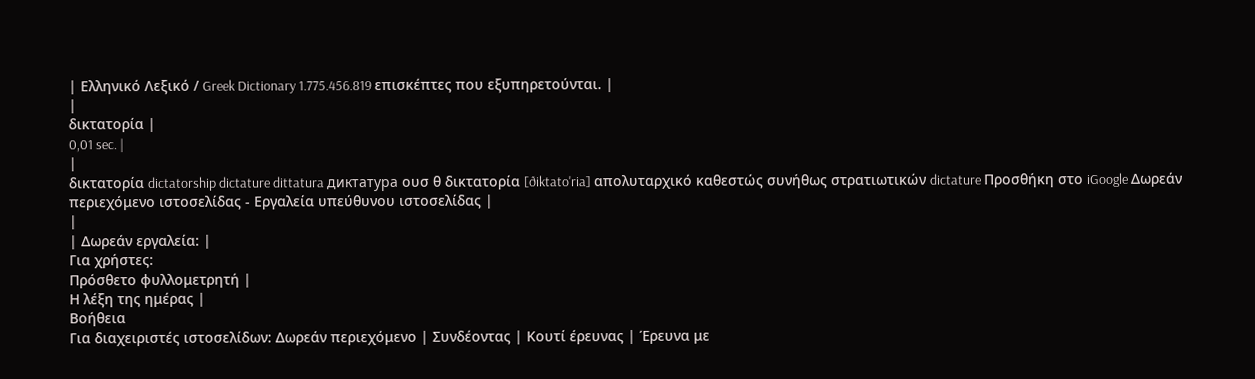| Ελληνικό Λεξικό / Greek Dictionary 1.775.456.819 επισκέπτες που εξυπηρετούνται. |
|
δικτατορία |
0,01 sec. |
|
δικτατορία dictatorship dictature dittatura диктатура ουσ θ δικτατορία [ðiktato'ria] απολυταρχικό καθεστώς συνήθως στρατιωτικών dictature Προσθήκη στο iGoogle Δωρεάν περιεχόμενο ιστοσελίδας - Εργαλεία υπεύθυνου ιστοσελίδας |
|
| Δωρεάν εργαλεία: |
Για χρήστες:
Πρόσθετο φυλλομετρητή |
Η λέξη της ημέρας |
Βοήθεια
Για διαχειριστές ιστοσελίδων: Δωρεάν περιεχόμενο | Συνδέοντας | Κουτί έρευνας | Έρευνα με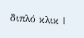διπλό κλικ |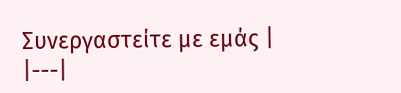Συνεργαστείτε με εμάς |
|---|